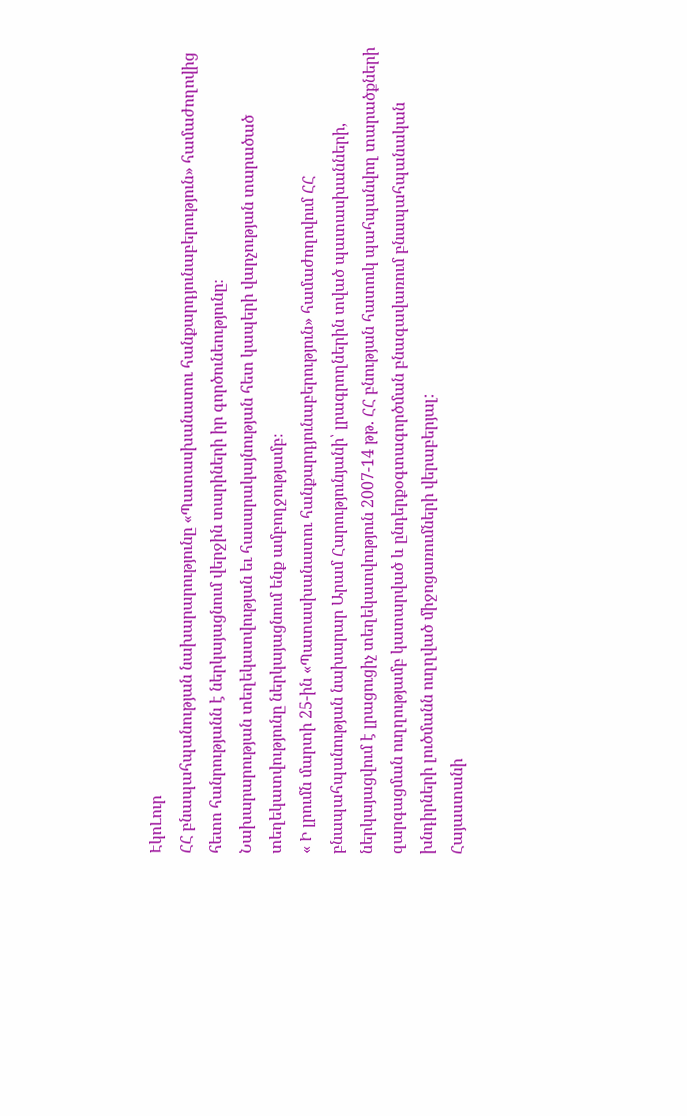ԷկոԼուր
ՀՀ բնապահպանության նախարարությունը «Պատասխանատու հանքարդյունաբերություն» համաժողովից հետո հանրությանն է ներկայացնում վերջին տարիների իր գործունեությունը։
Նախարարության տեղեկատվության եւ հասարակայնության հետ կապերի վարչության տարածած տեղեկատվությունը ներկայացնում ենք ամբողջությամբ։
« Ի լրումն մարտի 25-ին «Պատասխանատու հանքարդյունաբերություն» համաժողովում ՀՀ բնապահպանության նախարար Արամ Հարությունյանի՝ լրագրողներին տված պատասխանների, ներկայացվում է լրացուցիչ տեղեկատվություն 2007-14 թթ. ՀՀ բնության հատուկ պահպանվող տարածքների զարգացման ուղղությամբ կատարված և ընդերքօգտագործման բնագավառում բնապահպանական խնդիրների լուծմանն ուղղված միջոցառումների վերաբերյալ:
Հայաստանի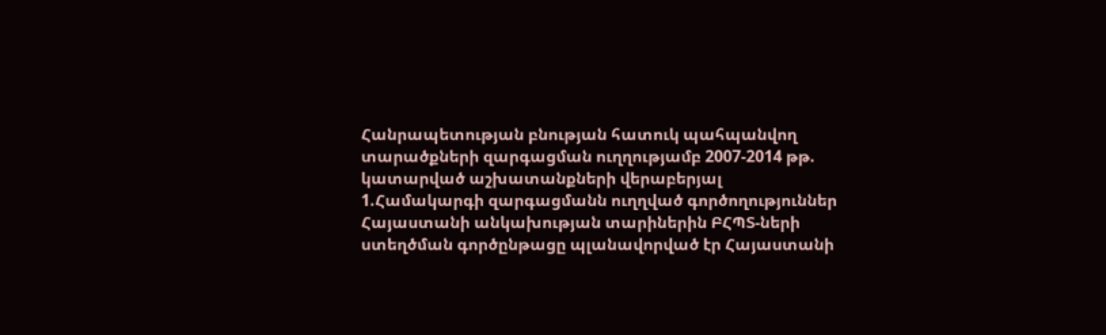Հանրապետության բնության հատուկ պահպանվող տարածքների զարգացման ուղղությամբ 2007-2014 թթ. կատարված աշխատանքների վերաբերյալ
1.Համակարգի զարգացմանն ուղղված գործողություններ
Հայաստանի անկախության տարիներին ԲՀՊՏ-ների ստեղծման գործընթացը պլանավորված էր Հայաստանի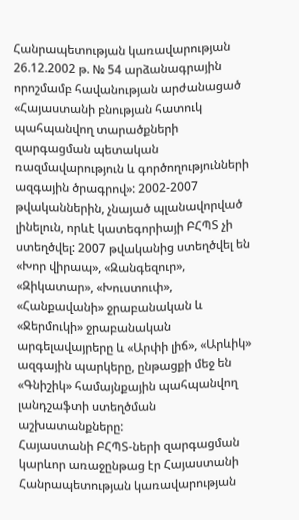Հանրապետության կառավարության 26.12.2002 թ. № 54 արձանագրային որոշմամբ հավանության արժանացած «Հայաստանի բնության հատուկ պահպանվող տարածքների զարգացման պետական ռազմավարություն և գործողությունների ազգային ծրագրով»: 2002-2007 թվականներին, չնայած պլանավորված լինելուն, որևէ կատեգորիայի ԲՀՊՏ չի ստեղծվել: 2007 թվականից ստեղծվել են «Խոր վիրապ», «Զանգեզուր», «Զիկատար», «Խուստուփ», «Հանքավանի» ջրաբանական և «Ջերմուկի» ջրաբանական արգելավայրերը և «Արփի լիճ», «Արևիկ» ազգային պարկերը, ընթացքի մեջ են «Գնիշիկ» համայնքային պահպանվող լանդշաֆտի ստեղծման աշխատանքները:
Հայաստանի ԲՀՊՏ-ների զարգացման կարևոր առաջընթաց էր Հայաստանի Հանրապետության կառավարության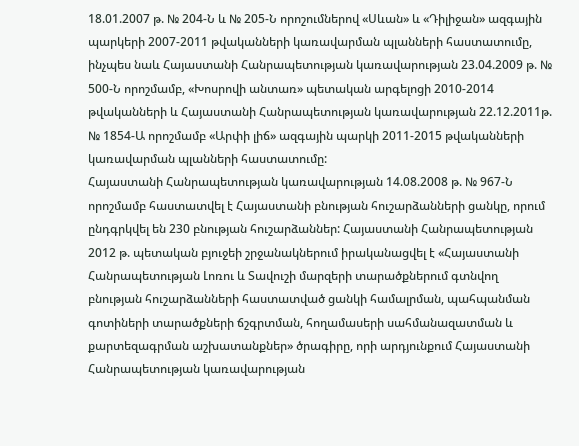18.01.2007 թ. № 204-Ն և № 205-Ն որոշումներով «Սևան» և «Դիլիջան» ազգային պարկերի 2007-2011 թվականների կառավարման պլանների հաստատումը, ինչպես նաև Հայաստանի Հանրապետության կառավարության 23.04.2009 թ. № 500-Ն որոշմամբ, «Խոսրովի անտառ» պետական արգելոցի 2010-2014 թվականների և Հայաստանի Հանրապետության կառավարության 22.12.2011թ. № 1854-Ա որոշմամբ «Արփի լիճ» ազգային պարկի 2011-2015 թվականների կառավարման պլանների հաստատումը:
Հայաստանի Հանրապետության կառավարության 14.08.2008 թ. № 967-Ն որոշմամբ հաստատվել է Հայաստանի բնության հուշարձանների ցանկը, որում ընդգրկվել են 230 բնության հուշարձաններ: Հայաստանի Հանրապետության 2012 թ. պետական բյուջեի շրջանակներում իրականացվել է «Հայաստանի Հանրապետության Լոռու և Տավուշի մարզերի տարածքներում գտնվող բնության հուշարձանների հաստատված ցանկի համալրման, պահպանման գոտիների տարածքների ճշգրտման, հողամասերի սահմանազատման և քարտեզագրման աշխատանքներ» ծրագիրը, որի արդյունքում Հայաստանի Հանրապետության կառավարության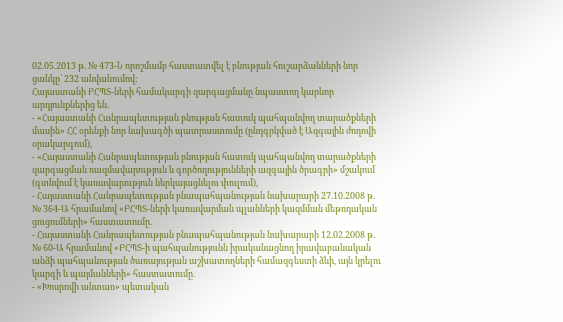02.05.2013 թ. № 473-Ն որոշմամբ հաստատվել է բնության հուշարձանների նոր ցանկը` 232 անվանումով:
Հայաստանի ԲՀՊՏ-ների համակարգի զարգացմանը նպաստող կարևոր արդյունքներից են.
- «Հայաստանի Հանրապետության բնության հատուկ պահպանվող տարածքների մասին» ՀՀ օրենքի նոր նախագծի պատրաստումը (ընդգրկված է Ազգային ժողովի օրակարգում),
- «Հայաստանի Հանրապետության բնության հատուկ պահպանվող տարածքների զարգացման ռազմավարություն և գործողությունների ազգային ծրագրի» մշակում (գտնվում է կառավարություն ներկայացնելու փուլում),
- Հայաստանի Հանրապետության բնապահպանության նախարարի 27.10.2008 թ. № 364-Ա հրամանով «ԲՀՊՏ-ների կառավարման պլանների կազմման մեթոդական ցուցումների» հաստատումը.
- Հայաստանի Հանրապետության բնապահպանության նախարարի 12.02.2008 թ. № 60-Ա հրամանով «ԲՀՊՏ-ի պահպանությունն իրականացնող իրավաբանական անձի պահպանության ծառայության աշխատողների համազգեստի ձևի, այն կրելու կարգի և պայմանների» հաստատումը.
- «Խոսրովի անտառ» պետական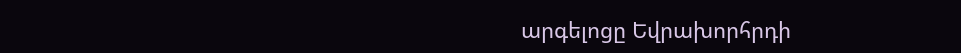արգելոցը Եվրախորհրդի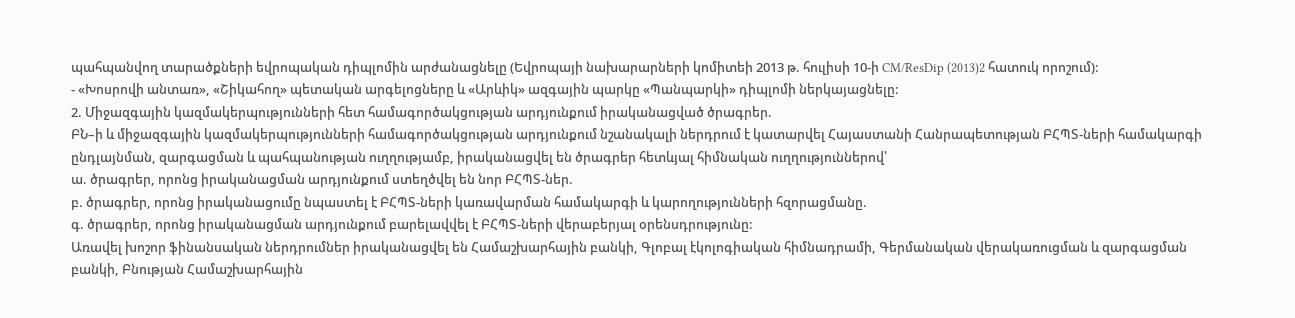պահպանվող տարածքների եվրոպական դիպլոմին արժանացնելը (Եվրոպայի նախարարների կոմիտեի 2013 թ. հուլիսի 10-ի CM/ResDip (2013)2 հատուկ որոշում):
- «Խոսրովի անտառ», «Շիկահող» պետական արգելոցները և «Արևիկ» ազգային պարկը «Պանպարկի» դիպլոմի ներկայացնելը:
2. Միջազգային կազմակերպությունների հետ համագործակցության արդյունքում իրականացված ծրագրեր.
ԲՆ–ի և միջազգային կազմակերպությունների համագործակցության արդյունքում նշանակալի ներդրում է կատարվել Հայաստանի Հանրապետության ԲՀՊՏ-ների համակարգի ընդլայնման, զարգացման և պահպանության ուղղությամբ, իրականացվել են ծրագրեր հետևյալ հիմնական ուղղություններով՝
ա. ծրագրեր, որոնց իրականացման արդյունքում ստեղծվել են նոր ԲՀՊՏ-ներ.
բ. ծրագրեր, որոնց իրականացումը նպաստել է ԲՀՊՏ-ների կառավարման համակարգի և կարողությունների հզորացմանը.
գ. ծրագրեր, որոնց իրականացման արդյունքում բարելավվել է ԲՀՊՏ-ների վերաբերյալ օրենսդրությունը:
Առավել խոշոր ֆինանսական ներդրումներ իրականացվել են Համաշխարհային բանկի, Գլոբալ էկոլոգիական հիմնադրամի, Գերմանական վերակառուցման և զարգացման բանկի, Բնության Համաշխարհային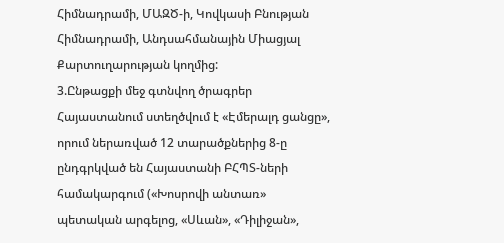Հիմնադրամի, ՄԱԶԾ-ի, Կովկասի Բնության Հիմնադրամի, Անդսահմանային Միացյալ Քարտուղարության կողմից:
3.Ընթացքի մեջ գտնվող ծրագրեր
Հայաստանում ստեղծվում է «Էմերալդ ցանցը», որում ներառված 12 տարածքներից 8-ը ընդգրկված են Հայաստանի ԲՀՊՏ-ների համակարգում («Խոսրովի անտառ» պետական արգելոց, «Սևան», «Դիլիջան»,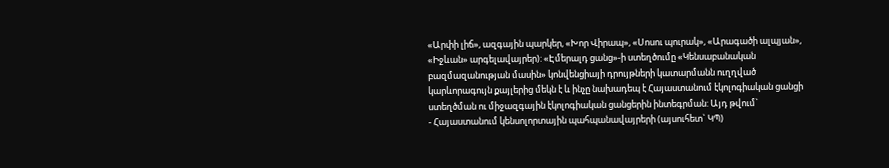«Արփի լիճ», ազգային պարկեր, «Խոր Վիրապ», «Սոսու պուրակ», «Արագածի ալպյան», «Իջևան» արգելավայրեր): «Էմերալդ ցանց»-ի ստեղծումը «Կենսաբանական բազմազանության մասին» կոնվենցիայի դրույթների կատարմանն ուղղված կարևորագույն քայլերից մեկն է և ինչը նախադեպ է Հայաստանում էկոլոգիական ցանցի ստեղծման ու միջազգային էկոլոգիական ցանցերին ինտեգրման: Այդ թվում`
- Հայաստանում կենսոլորտային պահպանավայրերի (այսուհետ` ԿՊ)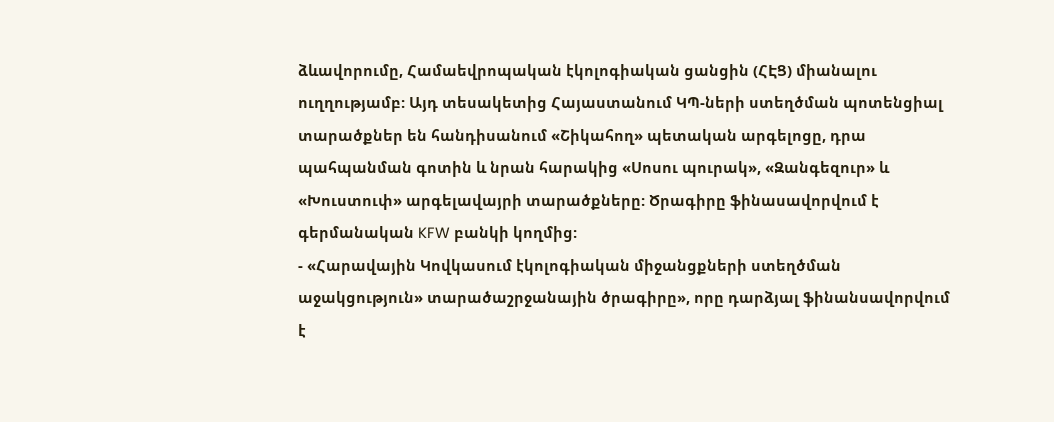ձևավորումը, Համաեվրոպական էկոլոգիական ցանցին (ՀԷՑ) միանալու ուղղությամբ: Այդ տեսակետից Հայաստանում ԿՊ-ների ստեղծման պոտենցիալ տարածքներ են հանդիսանում «Շիկահող» պետական արգելոցը, դրա պահպանման գոտին և նրան հարակից «Սոսու պուրակ», «Զանգեզուր» և «Խուստուփ» արգելավայրի տարածքները: Ծրագիրը ֆինասավորվում է գերմանական KFW բանկի կողմից:
- «Հարավային Կովկասում էկոլոգիական միջանցքների ստեղծման աջակցություն» տարածաշրջանային ծրագիրը», որը դարձյալ ֆինանսավորվում է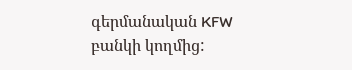գերմանական KFW բանկի կողմից: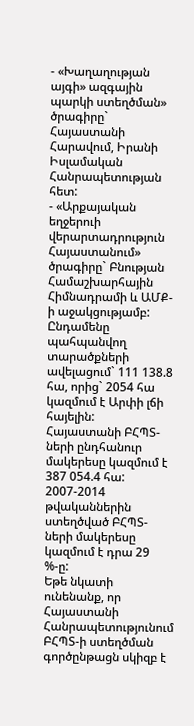- «Խաղաղության այգի» ազգային պարկի ստեղծման» ծրագիրը` Հայաստանի Հարավում, Իրանի Իսլամական Հանրապետության հետ:
- «Արքայական եղջերուի վերարտադրություն Հայաստանում» ծրագիրը` Բնության Համաշխարհային Հիմնադրամի և ԱՄՔ-ի աջակցությամբ:
Ընդամենը պահպանվող տարածքների ավելացում` 111 138.8 հա, որից` 2054 հա կազմում է Արփի լճի հայելին:
Հայաստանի ԲՀՊՏ-ների ընդհանուր մակերեսը կազմում է 387 054.4 հա: 2007-2014 թվականներին ստեղծված ԲՀՊՏ-ների մակերեսը կազմում է դրա 29 %-ը:
Եթե նկատի ունենանք, որ Հայաստանի Հանրապետությունում ԲՀՊՏ-ի ստեղծման գործընթացն սկիզբ է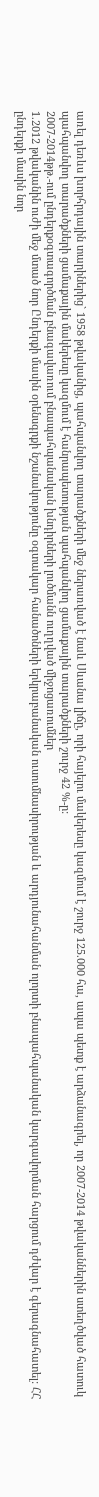առել դեռևս խորհրդային տարիներից` 1958 թվականից, պահպանվող տարածքների մեջ ներառված է նաև Սևանա լիճը, որի հայելու մակերեսը կազմում է շուրջ 125.000 հա, ապա պետք է արձանագրել, որ 2007-2014 թվականներին ստեղծված հատուկ պահպանվող տարածքների ցամաքային մակերեսը կազմում է հանրապետության պահպանվող ցամաքային տարածքների շուրջ 42 %-ը:
2007-2014թթ.-ում ընդերքօգտագործման բնագավառում բնապահպանական խնդիրների լուծմանն ուղղված միջոցառումներ
1.2012 թվականին ուժի մեջ մտած նոր Ընդերքի մասին օրենսգրքի նշանակությունը օգտակար հանածոների երկրաբանական ուսումնասիրության և արդյունահանման ոլորտի բնապահպանական կարգավորման հարցում դժվար է գերագնահատել: ՀՀ ընդերքի մասին նոր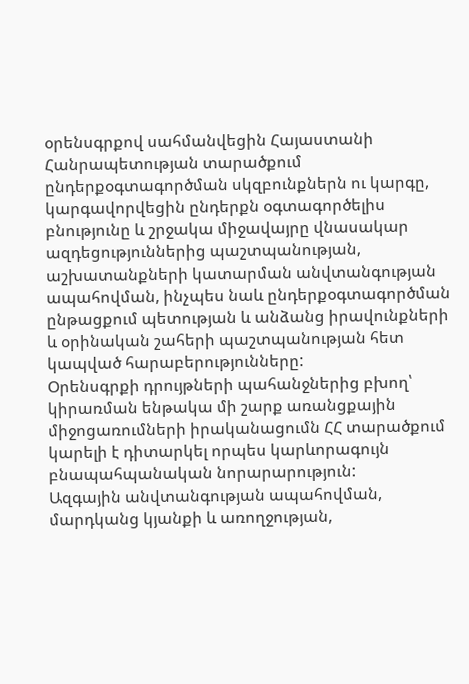օրենսգրքով սահմանվեցին Հայաստանի Հանրապետության տարածքում ընդերքօգտագործման սկզբունքներն ու կարգը, կարգավորվեցին ընդերքն օգտագործելիս բնությունը և շրջակա միջավայրը վնասակար ազդեցություններից պաշտպանության, աշխատանքների կատարման անվտանգության ապահովման, ինչպես նաև ընդերքօգտագործման ընթացքում պետության և անձանց իրավունքների և օրինական շահերի պաշտպանության հետ կապված հարաբերությունները:
Օրենսգրքի դրույթների պահանջներից բխող՝ կիրառման ենթակա մի շարք առանցքային միջոցառումների իրականացումն ՀՀ տարածքում կարելի է դիտարկել որպես կարևորագույն բնապահպանական նորարարություն:
Ազգային անվտանգության ապահովման, մարդկանց կյանքի և առողջության,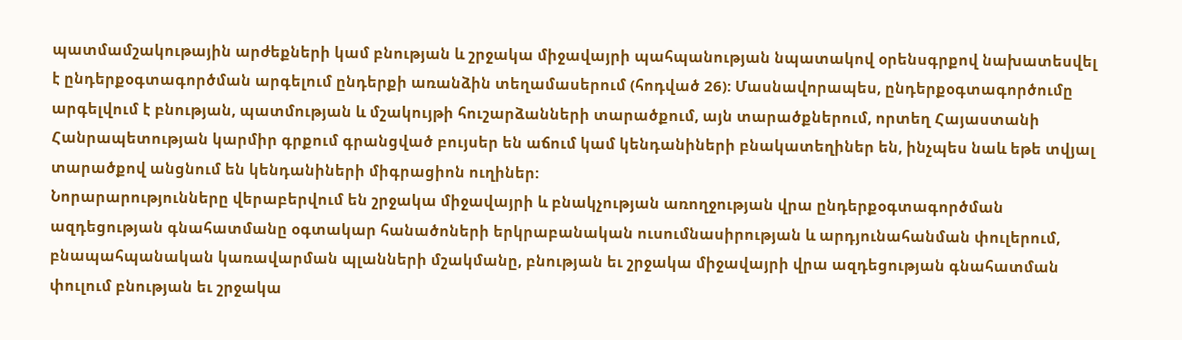պատմամշակութային արժեքների կամ բնության և շրջակա միջավայրի պահպանության նպատակով օրենսգրքով նախատեսվել է ընդերքօգտագործման արգելում ընդերքի առանձին տեղամասերում (հոդված 26): Մասնավորապես, ընդերքօգտագործումը արգելվում է բնության, պատմության և մշակույթի հուշարձանների տարածքում, այն տարածքներում, որտեղ Հայաստանի Հանրապետության կարմիր գրքում գրանցված բույսեր են աճում կամ կենդանիների բնակատեղիներ են, ինչպես նաև եթե տվյալ տարածքով անցնում են կենդանիների միգրացիոն ուղիներ:
Նորարարությունները վերաբերվում են շրջակա միջավայրի և բնակչության առողջության վրա ընդերքօգտագործման ազդեցության գնահատմանը օգտակար հանածոների երկրաբանական ուսումնասիրության և արդյունահանման փուլերում, բնապահպանական կառավարման պլանների մշակմանը, բնության եւ շրջակա միջավայրի վրա ազդեցության գնահատման փուլում բնության եւ շրջակա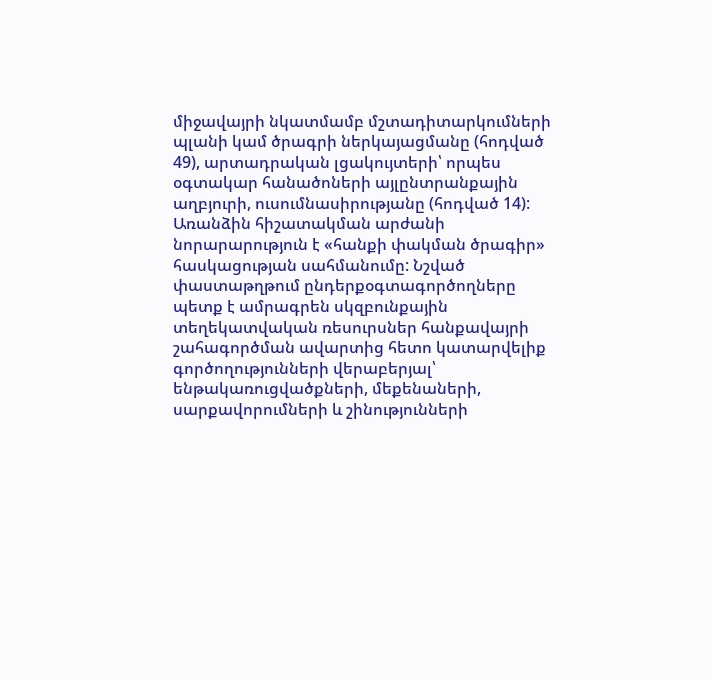միջավայրի նկատմամբ մշտադիտարկումների պլանի կամ ծրագրի ներկայացմանը (հոդված 49), արտադրական լցակույտերի՝ որպես օգտակար հանածոների այլընտրանքային աղբյուրի, ուսումնասիրությանը (հոդված 14):
Առանձին հիշատակման արժանի նորարարություն է «հանքի փակման ծրագիր» հասկացության սահմանումը: Նշված փաստաթղթում ընդերքօգտագործողները պետք է ամրագրեն սկզբունքային տեղեկատվական ռեսուրսներ հանքավայրի շահագործման ավարտից հետո կատարվելիք գործողությունների վերաբերյալ՝ ենթակառուցվածքների, մեքենաների, սարքավորումների և շինությունների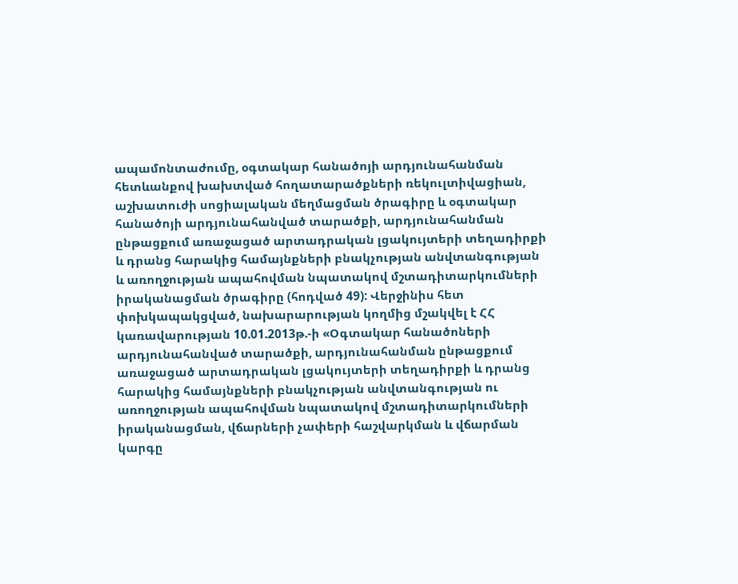ապամոնտաժումը, օգտակար հանածոյի արդյունահանման հետևանքով խախտված հողատարածքների ռեկուլտիվացիան, աշխատուժի սոցիալական մեղմացման ծրագիրը և օգտակար հանածոյի արդյունահանված տարածքի, արդյունահանման ընթացքում առաջացած արտադրական լցակույտերի տեղադիրքի և դրանց հարակից համայնքների բնակչության անվտանգության և առողջության ապահովման նպատակով մշտադիտարկումների իրականացման ծրագիրը (հոդված 49): Վերջինիս հետ փոխկապակցված, նախարարության կողմից մշակվել է ՀՀ կառավարության 10.01.2013թ.-ի «Օգտակար հանածոների արդյունահանված տարածքի, արդյունահանման ընթացքում առաջացած արտադրական լցակույտերի տեղադիրքի և դրանց հարակից համայնքների բնակչության անվտանգության ու առողջության ապահովման նպատակով մշտադիտարկումների իրականացման, վճարների չափերի հաշվարկման և վճարման կարգը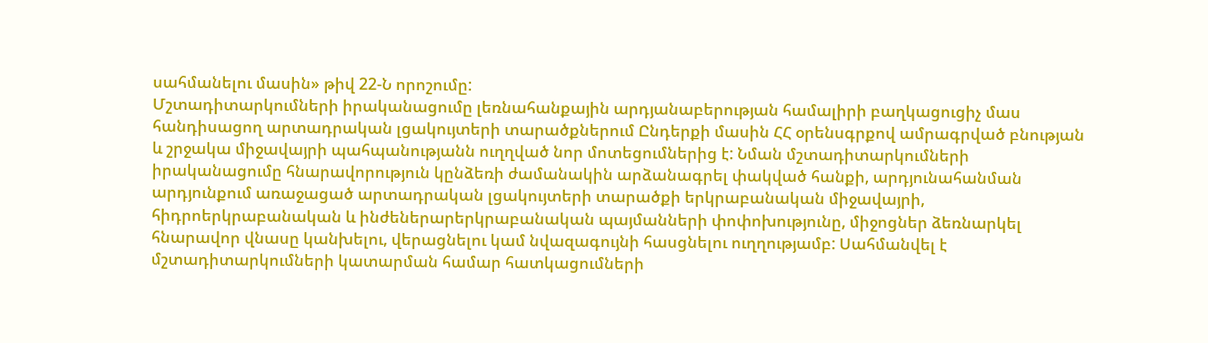սահմանելու մասին» թիվ 22-Ն որոշումը:
Մշտադիտարկումների իրականացումը լեռնահանքային արդյանաբերության համալիրի բաղկացուցիչ մաս հանդիսացող արտադրական լցակույտերի տարածքներում Ընդերքի մասին ՀՀ օրենսգրքով ամրագրված բնության և շրջակա միջավայրի պահպանությանն ուղղված նոր մոտեցումներից է: Նման մշտադիտարկումների իրականացումը հնարավորություն կընձեռի ժամանակին արձանագրել փակված հանքի, արդյունահանման արդյունքում առաջացած արտադրական լցակույտերի տարածքի երկրաբանական միջավայրի, հիդրոերկրաբանական և ինժեներարերկրաբանական պայմանների փոփոխությունը, միջոցներ ձեռնարկել հնարավոր վնասը կանխելու, վերացնելու կամ նվազագույնի հասցնելու ուղղությամբ: Սահմանվել է մշտադիտարկումների կատարման համար հատկացումների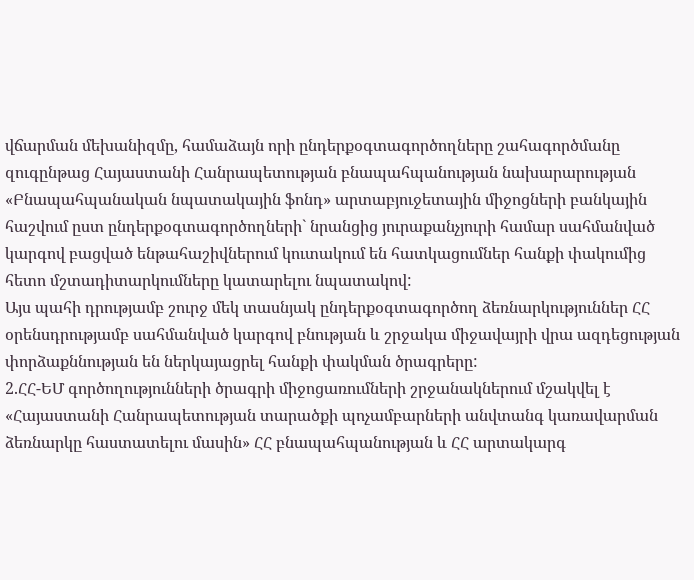վճարման մեխանիզմը, համաձայն որի ընդերքօգտագործողները շահագործմանը զուգընթաց Հայաստանի Հանրապետության բնապահպանության նախարարության «Բնապահպանական նպատակային ֆոնդ» արտաբյուջետային միջոցների բանկային հաշվում ըստ ընդերքօգտագործողների` նրանցից յուրաքանչյուրի համար սահմանված կարգով բացված ենթահաշիվներում կուտակում են հատկացումներ հանքի փակումից հետո մշտադիտարկումները կատարելու նպատակով:
Այս պահի դրությամբ շուրջ մեկ տասնյակ ընդերքօգտագործող ձեռնարկություններ ՀՀ օրենսդրությամբ սահմանված կարգով բնության և շրջակա միջավայրի վրա ազդեցության փորձաքննության են ներկայացրել հանքի փակման ծրագրերը:
2.ՀՀ-ԵՄ գործողությունների ծրագրի միջոցառումների շրջանակներում մշակվել է «Հայաստանի Հանրապետության տարածքի պոչամբարների անվտանգ կառավարման ձեռնարկը հաստատելու մասին» ՀՀ բնապահպանության և ՀՀ արտակարգ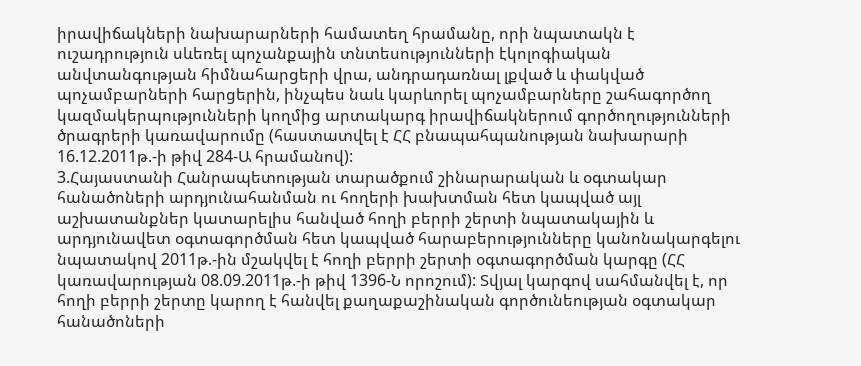իրավիճակների նախարարների համատեղ հրամանը, որի նպատակն է ուշադրություն սևեռել պոչանքային տնտեսությունների էկոլոգիական անվտանգության հիմնահարցերի վրա, անդրադառնալ լքված և փակված պոչամբարների հարցերին, ինչպես նաև կարևորել պոչամբարները շահագործող կազմակերպությունների կողմից արտակարգ իրավիճակներում գործողությունների ծրագրերի կառավարումը (հաստատվել է ՀՀ բնապահպանության նախարարի 16.12.2011թ.-ի թիվ 284-Ա հրամանով):
3.Հայաստանի Հանրապետության տարածքում շինարարական և օգտակար հանածոների արդյունահանման ու հողերի խախտման հետ կապված այլ աշխատանքներ կատարելիս հանված հողի բերրի շերտի նպատակային և արդյունավետ օգտագործման հետ կապված հարաբերությունները կանոնակարգելու նպատակով 2011թ.-ին մշակվել է հողի բերրի շերտի օգտագործման կարգը (ՀՀ կառավարության 08.09.2011թ.-ի թիվ 1396-Ն որոշում): Տվյալ կարգով սահմանվել է, որ հողի բերրի շերտը կարող է հանվել քաղաքաշինական գործունեության օգտակար հանածոների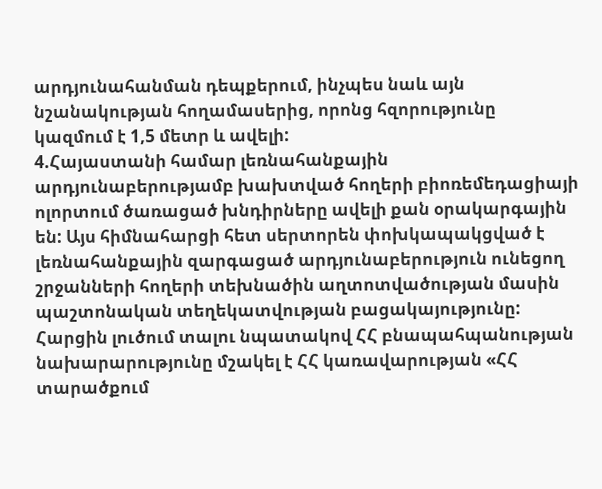արդյունահանման դեպքերում, ինչպես նաև այն նշանակության հողամասերից, որոնց հզորությունը կազմում է 1,5 մետր և ավելի:
4.Հայաստանի համար լեռնահանքային արդյունաբերությամբ խախտված հողերի բիոռեմեդացիայի ոլորտում ծառացած խնդիրները ավելի քան օրակարգային են: Այս հիմնահարցի հետ սերտորեն փոխկապակցված է լեռնահանքային զարգացած արդյունաբերություն ունեցող շրջանների հողերի տեխնածին աղտոտվածության մասին պաշտոնական տեղեկատվության բացակայությունը: Հարցին լուծում տալու նպատակով ՀՀ բնապահպանության նախարարությունը մշակել է ՀՀ կառավարության «ՀՀ տարածքում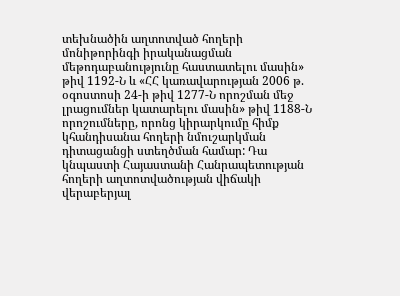տեխնածին աղտոտված հողերի մոնիթորինգի իրականացման մեթոդաբանությունը հաստատելու մասին» թիվ 1192-Ն և «ՀՀ կառավարության 2006 թ. օգոստոսի 24-ի թիվ 1277-Ն որոշման մեջ լրացումներ կատարելու մասին» թիվ 1188-Ն որոշումները, որոնց կիրարկումը հիմք կհանդիսանա հողերի նմուշարկման դիտացանցի ստեղծման համար: Դա կնպաստի Հայաստանի Հանրապետության հողերի աղտոտվածության վիճակի վերաբերյալ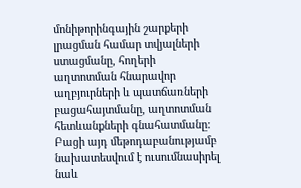մոնիթորինգային շարքերի լրացման համար տվյալների ստացմանը, հողերի աղտոտման հնարավոր աղբյուրների և պատճառների բացահայտմանը, աղտոտման հետևանքների գնահատմանը: Բացի այդ մեթոդաբանությամբ նախատեսվում է ուսումնասիրել նաև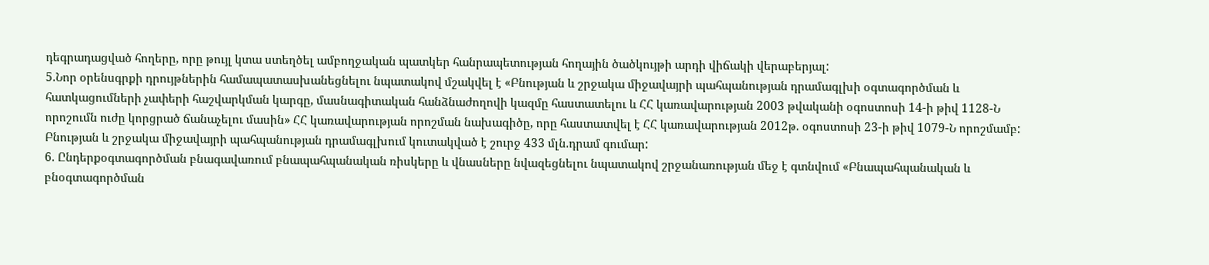դեգրադացված հողերը, որը թույլ կտա ստեղծել ամբողջական պատկեր հանրապետության հողային ծածկույթի արդի վիճակի վերաբերյալ:
5.Նոր օրենսգրքի դրույթներին համապատասխանեցնելու նպատակով մշակվել է «Բնության և շրջակա միջավայրի պահպանության դրամագլխի օգտագործման և հատկացումների չափերի հաշվարկման կարգը, մասնագիտական հանձնաժողովի կազմը հաստատելու և ՀՀ կառավարության 2003 թվականի օգոստոսի 14-ի թիվ 1128-Ն որոշումն ուժը կորցրած ճանաչելու մասին» ՀՀ կառավարության որոշման նախագիծը, որը հաստատվել է ՀՀ կառավարության 2012թ. օգոստոսի 23-ի թիվ 1079-Ն որոշմամբ: Բնության և շրջակա միջավայրի պահպանության դրամագլխում կուտակված է շուրջ 433 մլն.դրամ գումար:
6. Ընդերքօգտագործման բնագավառում բնապահպանական ռիսկերը և վնասները նվազեցնելու նպատակով շրջանառության մեջ է գտնվում «Բնապահպանական և բնօգտագործման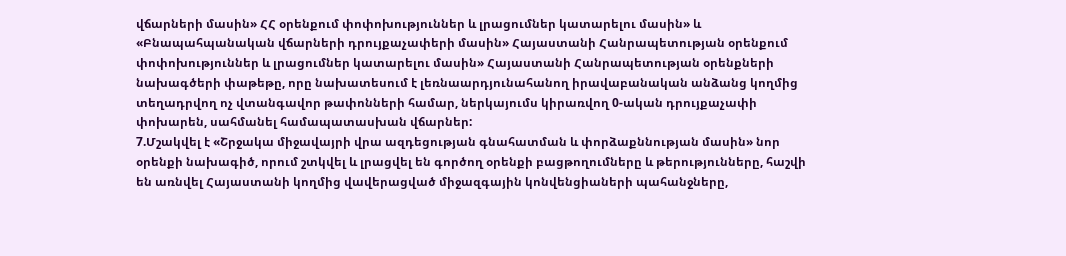վճարների մասին» ՀՀ օրենքում փոփոխություններ և լրացումներ կատարելու մասին» և «Բնապահպանական վճարների դրույքաչափերի մասին» Հայաստանի Հանրապետության օրենքում փոփոխություններ և լրացումներ կատարելու մասին» Հայաստանի Հանրապետության օրենքների նախագծերի փաթեթը, որը նախատեսում է լեռնաարդյունահանող իրավաբանական անձանց կողմից տեղադրվող ոչ վտանգավոր թափոնների համար, ներկայումս կիրառվող 0-ական դրույքաչափի փոխարեն, սահմանել համապատասխան վճարներ:
7.Մշակվել է «Շրջակա միջավայրի վրա ազդեցության գնահատման և փորձաքննության մասին» նոր օրենքի նախագիծ, որում շտկվել և լրացվել են գործող օրենքի բացթողումները և թերությունները, հաշվի են առնվել Հայաստանի կողմից վավերացված միջազգային կոնվենցիաների պահանջները,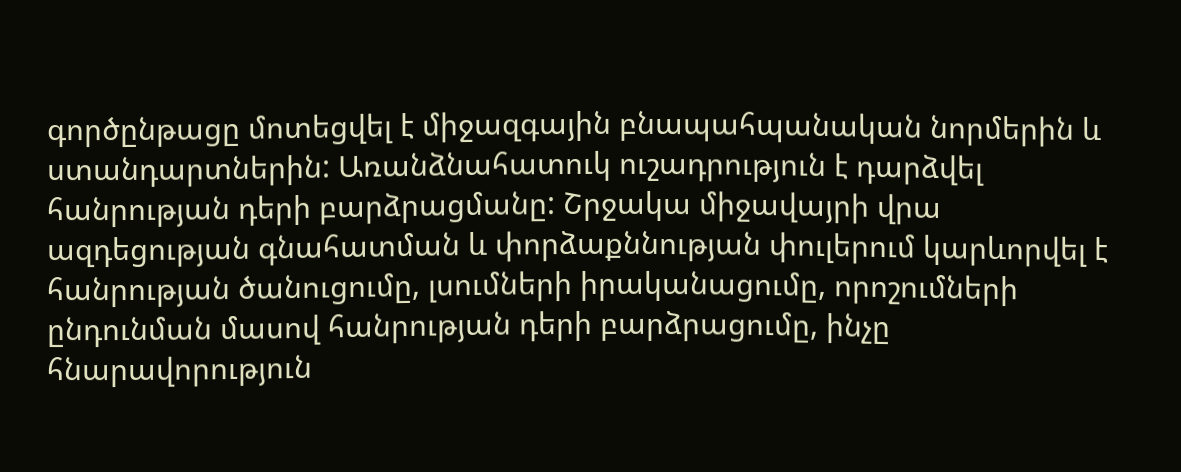գործընթացը մոտեցվել է միջազգային բնապահպանական նորմերին և ստանդարտներին: Առանձնահատուկ ուշադրություն է դարձվել հանրության դերի բարձրացմանը: Շրջակա միջավայրի վրա ազդեցության գնահատման և փորձաքննության փուլերում կարևորվել է հանրության ծանուցումը, լսումների իրականացումը, որոշումների ընդունման մասով հանրության դերի բարձրացումը, ինչը հնարավորություն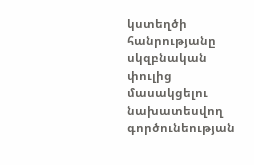կստեղծի հանրությանը սկզբնական փուլից մասակցելու նախատեսվող գործունեության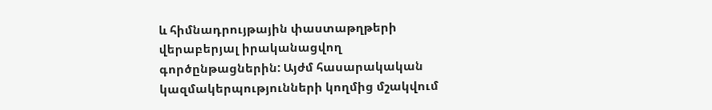և հիմնադրույթային փաստաթղթերի վերաբերյալ իրականացվող գործընթացներին: Այժմ հասարակական կազմակերպությունների կողմից մշակվում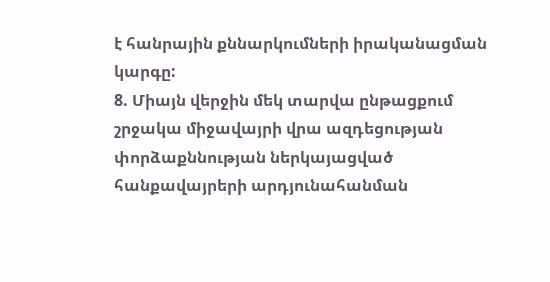է հանրային քննարկումների իրականացման կարգը:
8. Միայն վերջին մեկ տարվա ընթացքում շրջակա միջավայրի վրա ազդեցության փորձաքննության ներկայացված հանքավայրերի արդյունահանման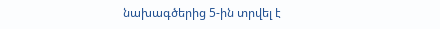նախագծերից 5-ին տրվել է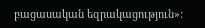բացասական եզրակացություն»: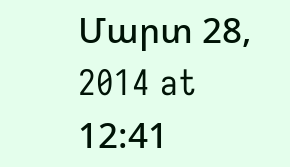Մարտ 28, 2014 at 12:41